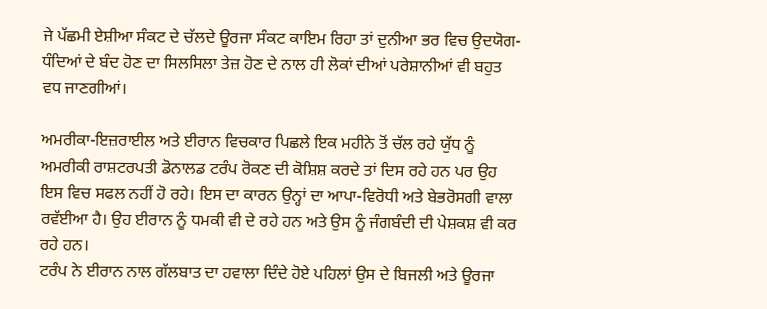ਜੇ ਪੱਛਮੀ ਏਸ਼ੀਆ ਸੰਕਟ ਦੇ ਚੱਲਦੇ ਊਰਜਾ ਸੰਕਟ ਕਾਇਮ ਰਿਹਾ ਤਾਂ ਦੁਨੀਆ ਭਰ ਵਿਚ ਉਦਯੋਗ-ਧੰਦਿਆਂ ਦੇ ਬੰਦ ਹੋਣ ਦਾ ਸਿਲਸਿਲਾ ਤੇਜ਼ ਹੋਣ ਦੇ ਨਾਲ ਹੀ ਲੋਕਾਂ ਦੀਆਂ ਪਰੇਸ਼ਾਨੀਆਂ ਵੀ ਬਹੁਤ ਵਧ ਜਾਣਗੀਆਂ।

ਅਮਰੀਕਾ-ਇਜ਼ਰਾਈਲ ਅਤੇ ਈਰਾਨ ਵਿਚਕਾਰ ਪਿਛਲੇ ਇਕ ਮਹੀਨੇ ਤੋਂ ਚੱਲ ਰਹੇ ਯੁੱਧ ਨੂੰ ਅਮਰੀਕੀ ਰਾਸ਼ਟਰਪਤੀ ਡੋਨਾਲਡ ਟਰੰਪ ਰੋਕਣ ਦੀ ਕੋਸ਼ਿਸ਼ ਕਰਦੇ ਤਾਂ ਦਿਸ ਰਹੇ ਹਨ ਪਰ ਉਹ ਇਸ ਵਿਚ ਸਫਲ ਨਹੀਂ ਹੋ ਰਹੇ। ਇਸ ਦਾ ਕਾਰਨ ਉਨ੍ਹਾਂ ਦਾ ਆਪਾ-ਵਿਰੋਧੀ ਅਤੇ ਬੇਭਰੋਸਗੀ ਵਾਲਾ ਰਵੱਈਆ ਹੈ। ਉਹ ਈਰਾਨ ਨੂੰ ਧਮਕੀ ਵੀ ਦੇ ਰਹੇ ਹਨ ਅਤੇ ਉਸ ਨੂੰ ਜੰਗਬੰਦੀ ਦੀ ਪੇਸ਼ਕਸ਼ ਵੀ ਕਰ ਰਹੇ ਹਨ।
ਟਰੰਪ ਨੇ ਈਰਾਨ ਨਾਲ ਗੱਲਬਾਤ ਦਾ ਹਵਾਲਾ ਦਿੰਦੇ ਹੋਏ ਪਹਿਲਾਂ ਉਸ ਦੇ ਬਿਜਲੀ ਅਤੇ ਊਰਜਾ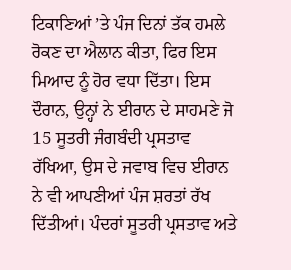ਟਿਕਾਣਿਆਂ ’ਤੇ ਪੰਜ ਦਿਨਾਂ ਤੱਕ ਹਮਲੇ ਰੋਕਣ ਦਾ ਐਲਾਨ ਕੀਤਾ, ਫਿਰ ਇਸ ਮਿਆਦ ਨੂੰ ਹੋਰ ਵਧਾ ਦਿੱਤਾ। ਇਸ ਦੌਰਾਨ, ਉਨ੍ਹਾਂ ਨੇ ਈਰਾਨ ਦੇ ਸਾਹਮਣੇ ਜੋ 15 ਸੂਤਰੀ ਜੰਗਬੰਦੀ ਪ੍ਰਸਤਾਵ ਰੱਖਿਆ, ਉਸ ਦੇ ਜਵਾਬ ਵਿਚ ਈਰਾਨ ਨੇ ਵੀ ਆਪਣੀਆਂ ਪੰਜ ਸ਼ਰਤਾਂ ਰੱਖ ਦਿੱਤੀਆਂ। ਪੰਦਰਾਂ ਸੂਤਰੀ ਪ੍ਰਸਤਾਵ ਅਤੇ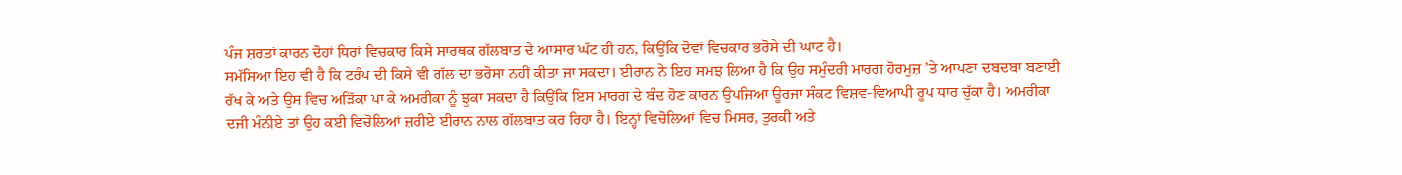ਪੰਜ ਸ਼ਰਤਾਂ ਕਾਰਨ ਦੋਹਾਂ ਧਿਰਾਂ ਵਿਚਕਾਰ ਕਿਸੇ ਸਾਰਥਕ ਗੱਲਬਾਤ ਦੇ ਆਸਾਰ ਘੱਟ ਹੀ ਹਨ, ਕਿਉਂਕਿ ਦੋਵਾਂ ਵਿਚਕਾਰ ਭਰੋਸੇ ਦੀ ਘਾਟ ਹੈ।
ਸਮੱਸਿਆ ਇਹ ਵੀ ਹੈ ਕਿ ਟਰੰਪ ਦੀ ਕਿਸੇ ਵੀ ਗੱਲ ਦਾ ਭਰੋਸਾ ਨਹੀਂ ਕੀਤਾ ਜਾ ਸਕਦਾ। ਈਰਾਨ ਨੇ ਇਹ ਸਮਝ ਲਿਆ ਹੈ ਕਿ ਉਹ ਸਮੁੰਦਰੀ ਮਾਰਗ ਹੋਰਮੁਜ਼ ’ਤੇ ਆਪਣਾ ਦਬਦਬਾ ਬਣਾਈ ਰੱਖ ਕੇ ਅਤੇ ਉਸ ਵਿਚ ਅੜਿੱਕਾ ਪਾ ਕੇ ਅਮਰੀਕਾ ਨੂੰ ਝੁਕਾ ਸਕਦਾ ਹੈ ਕਿਉਂਕਿ ਇਸ ਮਾਰਗ ਦੇ ਬੰਦ ਹੋਣ ਕਾਰਨ ਉਪਜਿਆ ਊਰਜਾ ਸੰਕਟ ਵਿਸ਼ਵ-ਵਿਆਪੀ ਰੂਪ ਧਾਰ ਚੁੱਕਾ ਹੈ। ਅਮਰੀਕਾ ਦਜੀ ਮੰਨੀਏ ਤਾਂ ਉਹ ਕਈ ਵਿਚੋਲਿਆਂ ਜ਼ਰੀਏ ਈਰਾਨ ਨਾਲ ਗੱਲਬਾਤ ਕਰ ਰਿਹਾ ਹੈ। ਇਨ੍ਹਾਂ ਵਿਚੋਲਿਆਂ ਵਿਚ ਮਿਸਰ, ਤੁਰਕੀ ਅਤੇ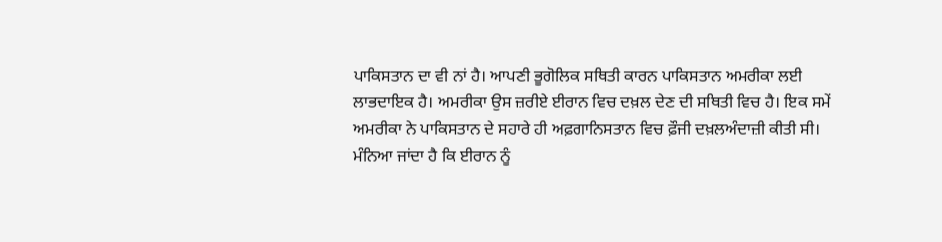ਪਾਕਿਸਤਾਨ ਦਾ ਵੀ ਨਾਂ ਹੈ। ਆਪਣੀ ਭੂਗੋਲਿਕ ਸਥਿਤੀ ਕਾਰਨ ਪਾਕਿਸਤਾਨ ਅਮਰੀਕਾ ਲਈ ਲਾਭਦਾਇਕ ਹੈ। ਅਮਰੀਕਾ ਉਸ ਜ਼ਰੀਏ ਈਰਾਨ ਵਿਚ ਦਖ਼ਲ ਦੇਣ ਦੀ ਸਥਿਤੀ ਵਿਚ ਹੈ। ਇਕ ਸਮੇਂ ਅਮਰੀਕਾ ਨੇ ਪਾਕਿਸਤਾਨ ਦੇ ਸਹਾਰੇ ਹੀ ਅਫ਼ਗਾਨਿਸਤਾਨ ਵਿਚ ਫ਼ੌਜੀ ਦਖ਼ਲਅੰਦਾਜ਼ੀ ਕੀਤੀ ਸੀ।
ਮੰਨਿਆ ਜਾਂਦਾ ਹੈ ਕਿ ਈਰਾਨ ਨੂੰ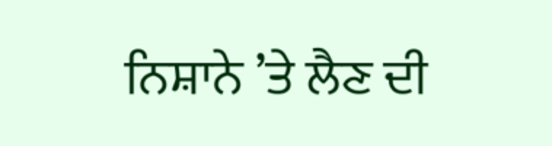ਨਿਸ਼ਾਨੇ ’ਤੇ ਲੈਣ ਦੀ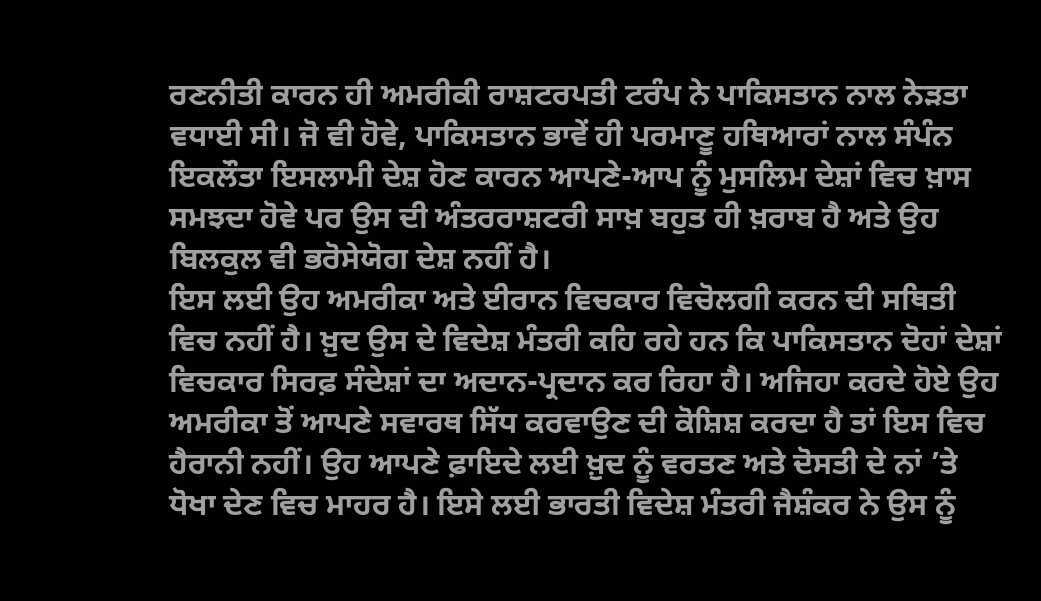ਰਣਨੀਤੀ ਕਾਰਨ ਹੀ ਅਮਰੀਕੀ ਰਾਸ਼ਟਰਪਤੀ ਟਰੰਪ ਨੇ ਪਾਕਿਸਤਾਨ ਨਾਲ ਨੇੜਤਾ ਵਧਾਈ ਸੀ। ਜੋ ਵੀ ਹੋਵੇ, ਪਾਕਿਸਤਾਨ ਭਾਵੇਂ ਹੀ ਪਰਮਾਣੂ ਹਥਿਆਰਾਂ ਨਾਲ ਸੰਪੰਨ ਇਕਲੌਤਾ ਇਸਲਾਮੀ ਦੇਸ਼ ਹੋਣ ਕਾਰਨ ਆਪਣੇ-ਆਪ ਨੂੰ ਮੁਸਲਿਮ ਦੇਸ਼ਾਂ ਵਿਚ ਖ਼ਾਸ ਸਮਝਦਾ ਹੋਵੇ ਪਰ ਉਸ ਦੀ ਅੰਤਰਰਾਸ਼ਟਰੀ ਸਾਖ਼ ਬਹੁਤ ਹੀ ਖ਼ਰਾਬ ਹੈ ਅਤੇ ਉਹ ਬਿਲਕੁਲ ਵੀ ਭਰੋਸੇਯੋਗ ਦੇਸ਼ ਨਹੀਂ ਹੈ।
ਇਸ ਲਈ ਉਹ ਅਮਰੀਕਾ ਅਤੇ ਈਰਾਨ ਵਿਚਕਾਰ ਵਿਚੋਲਗੀ ਕਰਨ ਦੀ ਸਥਿਤੀ ਵਿਚ ਨਹੀਂ ਹੈ। ਖ਼ੁਦ ਉਸ ਦੇ ਵਿਦੇਸ਼ ਮੰਤਰੀ ਕਹਿ ਰਹੇ ਹਨ ਕਿ ਪਾਕਿਸਤਾਨ ਦੋਹਾਂ ਦੇਸ਼ਾਂ ਵਿਚਕਾਰ ਸਿਰਫ਼ ਸੰਦੇਸ਼ਾਂ ਦਾ ਅਦਾਨ-ਪ੍ਰਦਾਨ ਕਰ ਰਿਹਾ ਹੈ। ਅਜਿਹਾ ਕਰਦੇ ਹੋਏ ਉਹ ਅਮਰੀਕਾ ਤੋਂ ਆਪਣੇ ਸਵਾਰਥ ਸਿੱਧ ਕਰਵਾਉਣ ਦੀ ਕੋਸ਼ਿਸ਼ ਕਰਦਾ ਹੈ ਤਾਂ ਇਸ ਵਿਚ ਹੈਰਾਨੀ ਨਹੀਂ। ਉਹ ਆਪਣੇ ਫ਼ਾਇਦੇ ਲਈ ਖ਼ੁਦ ਨੂੰ ਵਰਤਣ ਅਤੇ ਦੋਸਤੀ ਦੇ ਨਾਂ ’ਤੇ ਧੋਖਾ ਦੇਣ ਵਿਚ ਮਾਹਰ ਹੈ। ਇਸੇ ਲਈ ਭਾਰਤੀ ਵਿਦੇਸ਼ ਮੰਤਰੀ ਜੈਸ਼ੰਕਰ ਨੇ ਉਸ ਨੂੰ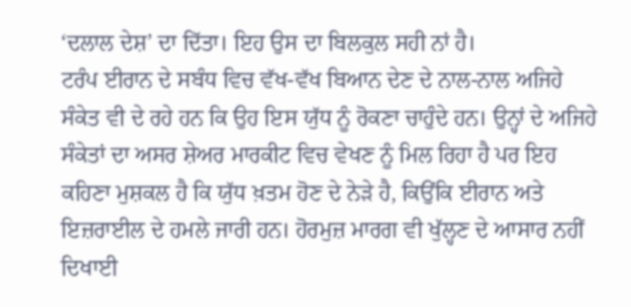‘ਦਲਾਲ ਦੇਸ਼’ ਦਾ ਦਿੱਤਾ। ਇਹ ਉਸ ਦਾ ਬਿਲਕੁਲ ਸਹੀ ਨਾਂ ਹੈ।
ਟਰੰਪ ਈਰਾਨ ਦੇ ਸਬੰਧ ਵਿਚ ਵੱਖ-ਵੱਖ ਬਿਆਨ ਦੇਣ ਦੇ ਨਾਲ-ਨਾਲ ਅਜਿਹੇ ਸੰਕੇਤ ਵੀ ਦੇ ਰਹੇ ਹਨ ਕਿ ਉਹ ਇਸ ਯੁੱਧ ਨੂੰ ਰੋਕਣਾ ਚਾਹੁੰਦੇ ਹਨ। ਉਨ੍ਹਾਂ ਦੇ ਅਜਿਹੇ ਸੰਕੇਤਾਂ ਦਾ ਅਸਰ ਸ਼ੇਅਰ ਮਾਰਕੀਟ ਵਿਚ ਵੇਖਣ ਨੂੰ ਮਿਲ ਰਿਹਾ ਹੈ ਪਰ ਇਹ ਕਹਿਣਾ ਮੁਸ਼ਕਲ ਹੈ ਕਿ ਯੁੱਧ ਖ਼ਤਮ ਹੋਣ ਦੇ ਨੇੜੇ ਹੈ, ਕਿਉਂਕਿ ਈਰਾਨ ਅਤੇ ਇਜ਼ਰਾਈਲ ਦੇ ਹਮਲੇ ਜਾਰੀ ਹਨ। ਹੋਰਮੁਜ਼ ਮਾਰਗ ਵੀ ਖੁੱਲ੍ਹਣ ਦੇ ਆਸਾਰ ਨਹੀਂ ਦਿਖਾਈ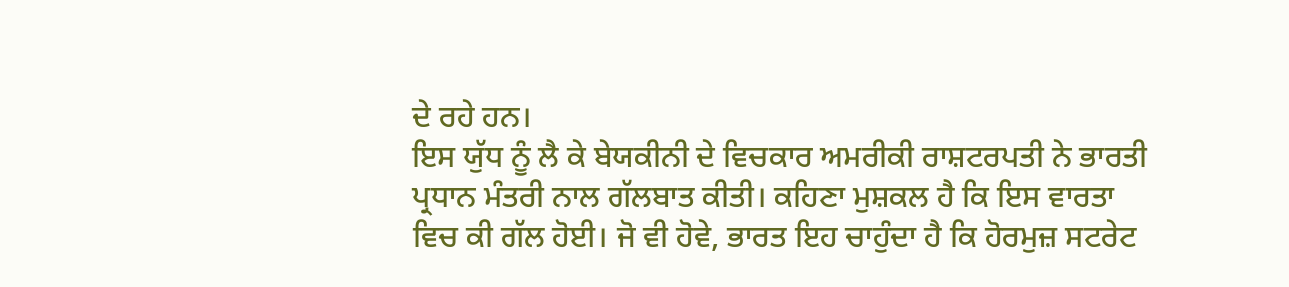ਦੇ ਰਹੇ ਹਨ।
ਇਸ ਯੁੱਧ ਨੂੰ ਲੈ ਕੇ ਬੇਯਕੀਨੀ ਦੇ ਵਿਚਕਾਰ ਅਮਰੀਕੀ ਰਾਸ਼ਟਰਪਤੀ ਨੇ ਭਾਰਤੀ ਪ੍ਰਧਾਨ ਮੰਤਰੀ ਨਾਲ ਗੱਲਬਾਤ ਕੀਤੀ। ਕਹਿਣਾ ਮੁਸ਼ਕਲ ਹੈ ਕਿ ਇਸ ਵਾਰਤਾ ਵਿਚ ਕੀ ਗੱਲ ਹੋਈ। ਜੋ ਵੀ ਹੋਵੇ, ਭਾਰਤ ਇਹ ਚਾਹੁੰਦਾ ਹੈ ਕਿ ਹੋਰਮੁਜ਼ ਸਟਰੇਟ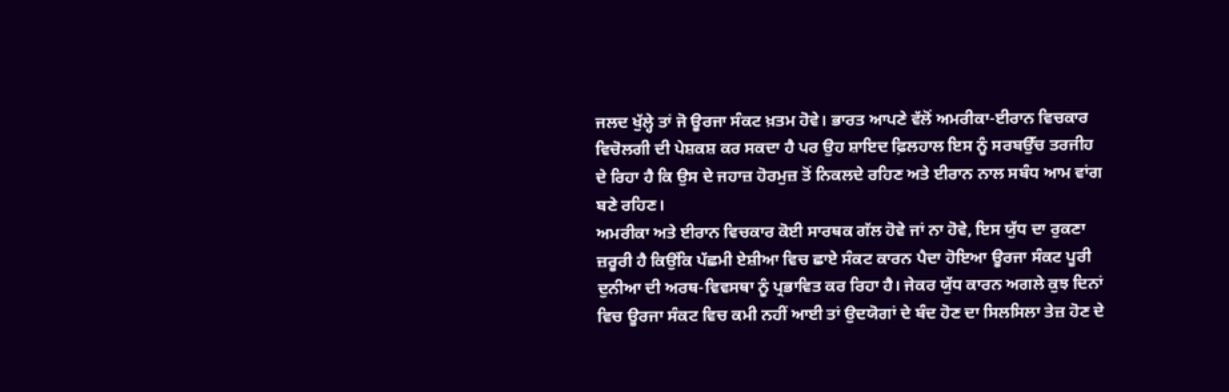ਜਲਦ ਖੁੱਲ੍ਹੇ ਤਾਂ ਜੋ ਊਰਜਾ ਸੰਕਟ ਖ਼ਤਮ ਹੋਵੇ। ਭਾਰਤ ਆਪਣੇ ਵੱਲੋਂ ਅਮਰੀਕਾ-ਈਰਾਨ ਵਿਚਕਾਰ ਵਿਚੋਲਗੀ ਦੀ ਪੇਸ਼ਕਸ਼ ਕਰ ਸਕਦਾ ਹੈ ਪਰ ਉਹ ਸ਼ਾਇਦ ਫ਼ਿਲਹਾਲ ਇਸ ਨੂੰ ਸਰਬਉੱਚ ਤਰਜੀਹ ਦੇ ਰਿਹਾ ਹੈ ਕਿ ਉਸ ਦੇ ਜਹਾਜ਼ ਹੋਰਮੁਜ਼ ਤੋਂ ਨਿਕਲਦੇ ਰਹਿਣ ਅਤੇ ਈਰਾਨ ਨਾਲ ਸਬੰਧ ਆਮ ਵਾਂਗ ਬਣੇ ਰਹਿਣ।
ਅਮਰੀਕਾ ਅਤੇ ਈਰਾਨ ਵਿਚਕਾਰ ਕੋਈ ਸਾਰਥਕ ਗੱਲ ਹੋਵੇ ਜਾਂ ਨਾ ਹੋਵੇ, ਇਸ ਯੁੱਧ ਦਾ ਰੁਕਣਾ ਜ਼ਰੂਰੀ ਹੈ ਕਿਉਂਕਿ ਪੱਛਮੀ ਏਸ਼ੀਆ ਵਿਚ ਛਾਏ ਸੰਕਟ ਕਾਰਨ ਪੈਦਾ ਹੋਇਆ ਊਰਜਾ ਸੰਕਟ ਪੂਰੀ ਦੁਨੀਆ ਦੀ ਅਰਥ-ਵਿਵਸਥਾ ਨੂੰ ਪ੍ਰਭਾਵਿਤ ਕਰ ਰਿਹਾ ਹੈ। ਜੇਕਰ ਯੁੱਧ ਕਾਰਨ ਅਗਲੇ ਕੁਝ ਦਿਨਾਂ ਵਿਚ ਊਰਜਾ ਸੰਕਟ ਵਿਚ ਕਮੀ ਨਹੀਂ ਆਈ ਤਾਂ ਉਦਯੋਗਾਂ ਦੇ ਬੰਦ ਹੋਣ ਦਾ ਸਿਲਸਿਲਾ ਤੇਜ਼ ਹੋਣ ਦੇ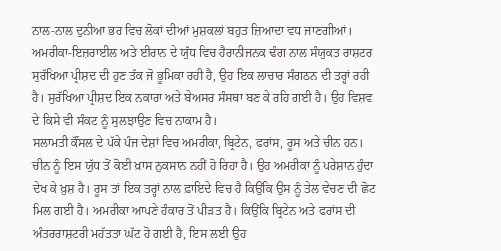ਨਾਲ-ਨਾਲ ਦੁਨੀਆ ਭਰ ਵਿਚ ਲੋਕਾਂ ਦੀਆਂ ਮੁਸ਼ਕਲਾਂ ਬਹੁਤ ਜ਼ਿਆਦਾ ਵਧ ਜਾਣਗੀਆਂ।
ਅਮਰੀਕਾ-ਇਜ਼ਰਾਈਲ ਅਤੇ ਈਰਾਨ ਦੇ ਯੁੱਧ ਵਿਚ ਹੈਰਾਨੀਜਨਕ ਢੰਗ ਨਾਲ ਸੰਯੁਕਤ ਰਾਸ਼ਟਰ ਸੁਰੱਖਿਆ ਪ੍ਰੀਸ਼ਦ ਦੀ ਹੁਣ ਤੱਕ ਜੋ ਭੂਮਿਕਾ ਰਹੀ ਹੈ, ਉਹ ਇਕ ਲਾਚਾਰ ਸੰਗਠਨ ਦੀ ਤਰ੍ਹਾਂ ਰਹੀ ਹੈ। ਸੁਰੱਖਿਆ ਪ੍ਰੀਸ਼ਦ ਇਕ ਨਕਾਰਾ ਅਤੇ ਬੇਅਸਰ ਸੰਸਥਾ ਬਣ ਕੇ ਰਹਿ ਗਈ ਹੈ। ਉਹ ਵਿਸ਼ਵ ਦੇ ਕਿਸੇ ਵੀ ਸੰਕਟ ਨੂੰ ਸੁਲਝਾਉਣ ਵਿਚ ਨਾਕਾਮ ਹੈ।
ਸਲਾਮਤੀ ਕੌਂਸਲ ਦੇ ਪੱਕੇ ਪੰਜ ਦੇਸ਼ਾਂ ਵਿਚ ਅਮਰੀਕਾ, ਬ੍ਰਿਟੇਨ, ਫਰਾਂਸ, ਰੂਸ ਅਤੇ ਚੀਨ ਹਨ। ਚੀਨ ਨੂੰ ਇਸ ਯੁੱਧ ਤੋਂ ਕੋਈ ਖ਼ਾਸ ਨੁਕਸਾਨ ਨਹੀਂ ਹੋ ਰਿਹਾ ਹੈ। ਉਹ ਅਮਰੀਕਾ ਨੂੰ ਪਰੇਸ਼ਾਨ ਹੁੰਦਾ ਦੇਖ ਕੇ ਖ਼ੁਸ਼ ਹੈ। ਰੂਸ ਤਾਂ ਇਕ ਤਰ੍ਹਾਂ ਨਾਲ ਫ਼ਾਇਦੇ ਵਿਚ ਹੈ ਕਿਉਂਕਿ ਉਸ ਨੂੰ ਤੇਲ ਵੇਚਣ ਦੀ ਛੋਟ ਮਿਲ ਗਈ ਹੈ। ਅਮਰੀਕਾ ਆਪਣੇ ਹੰਕਾਰ ਤੋਂ ਪੀੜਤ ਹੈ। ਕਿਉਂਕਿ ਬ੍ਰਿਟੇਨ ਅਤੇ ਫਰਾਂਸ ਦੀ ਅੰਤਰਰਾਸ਼ਟਰੀ ਮਹੱਤਤਾ ਘੱਟ ਹੋ ਗਈ ਹੈ, ਇਸ ਲਈ ਉਹ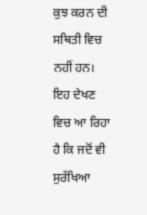ਕੁਝ ਕਰਨ ਦੀ ਸਥਿਤੀ ਵਿਚ ਨਹੀਂ ਹਨ।
ਇਹ ਦੇਖਣ ਵਿਚ ਆ ਰਿਹਾ ਹੈ ਕਿ ਜਦੋਂ ਵੀ ਸੁਰੱਖਿਆ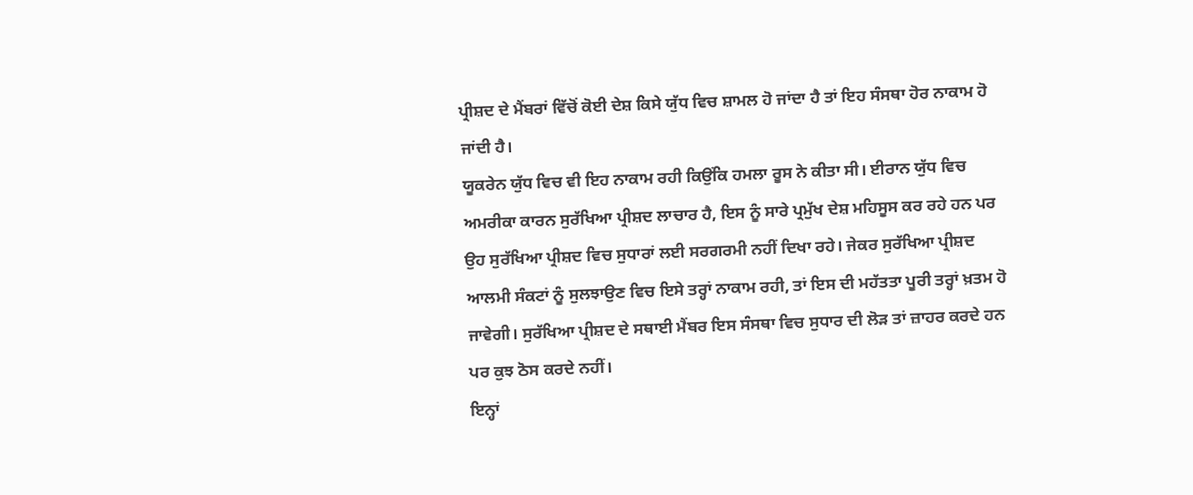ਪ੍ਰੀਸ਼ਦ ਦੇ ਮੈਂਬਰਾਂ ਵਿੱਚੋਂ ਕੋਈ ਦੇਸ਼ ਕਿਸੇ ਯੁੱਧ ਵਿਚ ਸ਼ਾਮਲ ਹੋ ਜਾਂਦਾ ਹੈ ਤਾਂ ਇਹ ਸੰਸਥਾ ਹੋਰ ਨਾਕਾਮ ਹੋ ਜਾਂਦੀ ਹੈ।
ਯੂਕਰੇਨ ਯੁੱਧ ਵਿਚ ਵੀ ਇਹ ਨਾਕਾਮ ਰਹੀ ਕਿਉਂਕਿ ਹਮਲਾ ਰੂਸ ਨੇ ਕੀਤਾ ਸੀ। ਈਰਾਨ ਯੁੱਧ ਵਿਚ ਅਮਰੀਕਾ ਕਾਰਨ ਸੁਰੱਖਿਆ ਪ੍ਰੀਸ਼ਦ ਲਾਚਾਰ ਹੈ, ਇਸ ਨੂੰ ਸਾਰੇ ਪ੍ਰਮੁੱਖ ਦੇਸ਼ ਮਹਿਸੂਸ ਕਰ ਰਹੇ ਹਨ ਪਰ ਉਹ ਸੁਰੱਖਿਆ ਪ੍ਰੀਸ਼ਦ ਵਿਚ ਸੁਧਾਰਾਂ ਲਈ ਸਰਗਰਮੀ ਨਹੀਂ ਦਿਖਾ ਰਹੇ। ਜੇਕਰ ਸੁਰੱਖਿਆ ਪ੍ਰੀਸ਼ਦ ਆਲਮੀ ਸੰਕਟਾਂ ਨੂੰ ਸੁਲਝਾਉਣ ਵਿਚ ਇਸੇ ਤਰ੍ਹਾਂ ਨਾਕਾਮ ਰਹੀ, ਤਾਂ ਇਸ ਦੀ ਮਹੱਤਤਾ ਪੂਰੀ ਤਰ੍ਹਾਂ ਖ਼ਤਮ ਹੋ ਜਾਵੇਗੀ। ਸੁਰੱਖਿਆ ਪ੍ਰੀਸ਼ਦ ਦੇ ਸਥਾਈ ਮੈਂਬਰ ਇਸ ਸੰਸਥਾ ਵਿਚ ਸੁਧਾਰ ਦੀ ਲੋੜ ਤਾਂ ਜ਼ਾਹਰ ਕਰਦੇ ਹਨ ਪਰ ਕੁਝ ਠੋਸ ਕਰਦੇ ਨਹੀਂ।
ਇਨ੍ਹਾਂ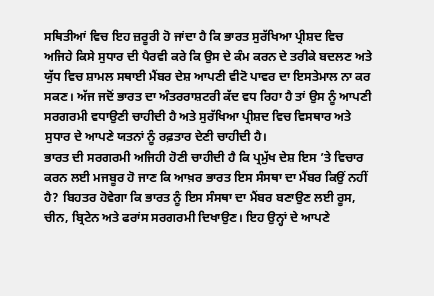ਸਥਿਤੀਆਂ ਵਿਚ ਇਹ ਜ਼ਰੂਰੀ ਹੋ ਜਾਂਦਾ ਹੈ ਕਿ ਭਾਰਤ ਸੁਰੱਖਿਆ ਪ੍ਰੀਸ਼ਦ ਵਿਚ ਅਜਿਹੇ ਕਿਸੇ ਸੁਧਾਰ ਦੀ ਪੈਰਵੀ ਕਰੇ ਕਿ ਉਸ ਦੇ ਕੰਮ ਕਰਨ ਦੇ ਤਰੀਕੇ ਬਦਲਣ ਅਤੇ ਯੁੱਧ ਵਿਚ ਸ਼ਾਮਲ ਸਥਾਈ ਮੈਂਬਰ ਦੇਸ਼ ਆਪਣੀ ਵੀਟੋ ਪਾਵਰ ਦਾ ਇਸਤੇਮਾਲ ਨਾ ਕਰ ਸਕਣ। ਅੱਜ ਜਦੋਂ ਭਾਰਤ ਦਾ ਅੰਤਰਰਾਸ਼ਟਰੀ ਕੱਦ ਵਧ ਰਿਹਾ ਹੈ ਤਾਂ ਉਸ ਨੂੰ ਆਪਣੀ ਸਰਗਰਮੀ ਵਧਾਉਣੀ ਚਾਹੀਦੀ ਹੈ ਅਤੇ ਸੁਰੱਖਿਆ ਪ੍ਰੀਸ਼ਦ ਵਿਚ ਵਿਸਥਾਰ ਅਤੇ ਸੁਧਾਰ ਦੇ ਆਪਣੇ ਯਤਨਾਂ ਨੂੰ ਰਫ਼ਤਾਰ ਦੇਣੀ ਚਾਹੀਦੀ ਹੈ।
ਭਾਰਤ ਦੀ ਸਰਗਰਮੀ ਅਜਿਹੀ ਹੋਣੀ ਚਾਹੀਦੀ ਹੈ ਕਿ ਪ੍ਰਮੁੱਖ ਦੇਸ਼ ਇਸ ’ਤੇ ਵਿਚਾਰ ਕਰਨ ਲਈ ਮਜਬੂਰ ਹੋ ਜਾਣ ਕਿ ਆਖ਼ਰ ਭਾਰਤ ਇਸ ਸੰਸਥਾ ਦਾ ਮੈਂਬਰ ਕਿਉਂ ਨਹੀਂ ਹੈ? ਬਿਹਤਰ ਹੋਵੇਗਾ ਕਿ ਭਾਰਤ ਨੂੰ ਇਸ ਸੰਸਥਾ ਦਾ ਮੈਂਬਰ ਬਣਾਉਣ ਲਈ ਰੂਸ, ਚੀਨ, ਬ੍ਰਿਟੇਨ ਅਤੇ ਫਰਾਂਸ ਸਰਗਰਮੀ ਦਿਖਾਉਣ। ਇਹ ਉਨ੍ਹਾਂ ਦੇ ਆਪਣੇ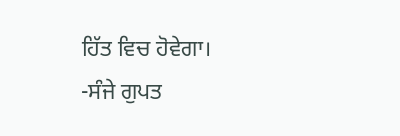ਹਿੱਤ ਵਿਚ ਹੋਵੇਗਾ।
-ਸੰਜੇ ਗੁਪਤ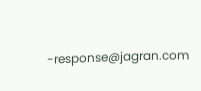-response@jagran.com